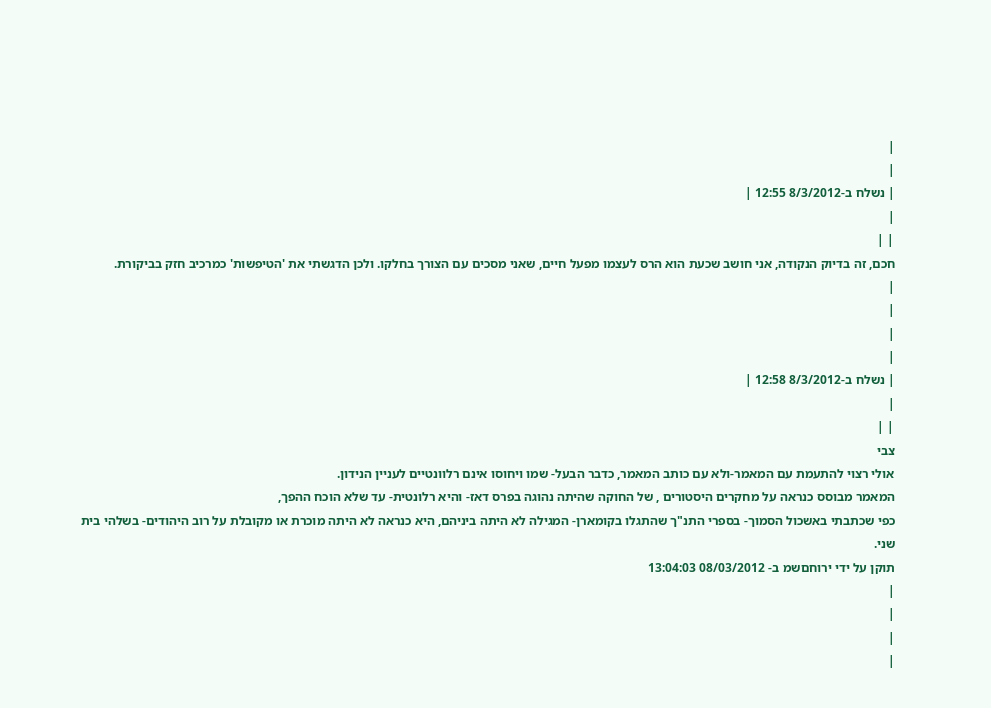|
|
| נשלח ב-8/3/2012 12:55 |
|
| |
חכם, זה בדיוק הנקודה, אני חושב שכעת הוא הרס לעצמו מפעל חיים, שאני מסכים עם הצורך בחלקו. ולכן הדגשתי את 'הטיפשות' כמרכיב חזק בביקורת.
|
|
|
|
| נשלח ב-8/3/2012 12:58 |
|
| |
צבי
אולי רצוי להתעמת עם המאמר-ולא עם כותב המאמר, כדבר הבעל- שמו ויחוסו אינם רלוונטיים לעניין הנידון.
המאמר מבוסס כנראה על מחקרים היסטורים , של החוקה שהיתה נהוגה בפרס דאז- והיא רלונטית- עד שלא הוכח ההפך,
כפי שכתבתי באשכול הסמוך- בספרי התנ"ך שהתגלו בקומארן- המגילה לא היתה ביניהם, היא כנראה לא היתה מוכרת או מקובלת על רוב היהודים- בשלהי בית שני.
תוקן על ידי ירוחםשמ ב- 08/03/2012 13:04:03
|
|
|
|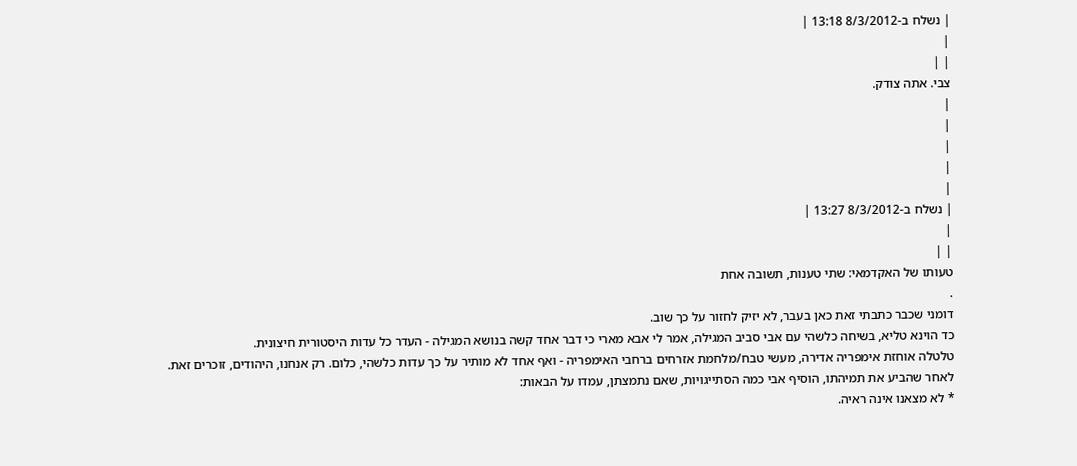| נשלח ב-8/3/2012 13:18 |
|
| |
צבי. אתה צודק.
|
|
|
|
|
| נשלח ב-8/3/2012 13:27 |
|
| |
טעותו של האקדמאי: שתי טענות, תשובה אחת
.
דומני שכבר כתבתי זאת כאן בעבר, לא יזיק לחזור על כך שוב.
כד הוינא טליא, בשיחה כלשהי עם אבי סביב המגילה, אמר לי אבא מארי כי דבר אחד קשה בנושא המגילה - העדר כל עדות היסטורית חיצונית.
טלטלה אוחזת אימפריה אדירה, מעשי טבח/מלחמת אזרחים ברחבי האימפריה - ואף אחד לא מותיר על כך עדות כלשהי, כלום. רק אנחנו, היהודים, זוכרים זאת.
לאחר שהביע את תמיהתו, הוסיף אבי כמה הסתייגויות, שאם נתמצתן, עמדו על הבאות:
* לא מצאנו אינה ראיה.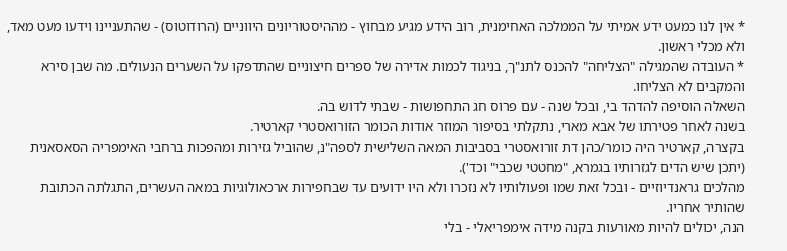* אין לנו כמעט ידע אמיתי על הממלכה האחימנית, רוב הידע מגיע מבחוץ - מההיסטוריונים היווניים (הרודוטוס) - שהתעניינו וידעו מעט מאד, ולא מכלי ראשון.
* העובדה שהמגילה "הצליחה" להכנס לתנ"ך, בניגוד לכמות אדירה של ספרים חיצוניים שהתדפקו על השערים הנעולים. מה שבן סירא והמקבים לא הצליחו.
השאלה הוסיפה להדהד בי, ובכל שנה - עם פרוס חג התחפושות - שבתי לדוש בה.
בשנה לאחר פטירתו של אבא מארי, נתקלתי בסיפור המוזר אודות הכומר הזורואסטרי קארטיר.
בקצרה, קארטיר היה כומר/כהן דת זורואסטרי בסביבות המאה השלישית לספה"נ, שהוביל גזירות ומהפכות ברחבי האימפריה הסאסאנית (יתכן שיש הדים לגזרותיו בגמרא, "מחטטי שכבי" וכד').
מהלכים גראנדיוזיים - ובכל זאת שמו ופעולותיו לא נזכרו ולא היו ידועים עד שבחפירות ארכאולוגיות במאה העשרים, התגלתה הכתובת שהותיר אחריו.
הנה, יכולים להיות מאורעות בקנה מידה אימפריאלי - בלי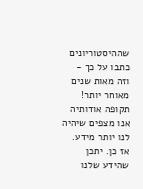שההיסטוריונים כתבו על כך - וזה מאות שנים מאוחר יותר! תקופה אודותיה אנו מצפים שיהיה לנו יותר מידע.
אז כן. יתכן שהידע שלנו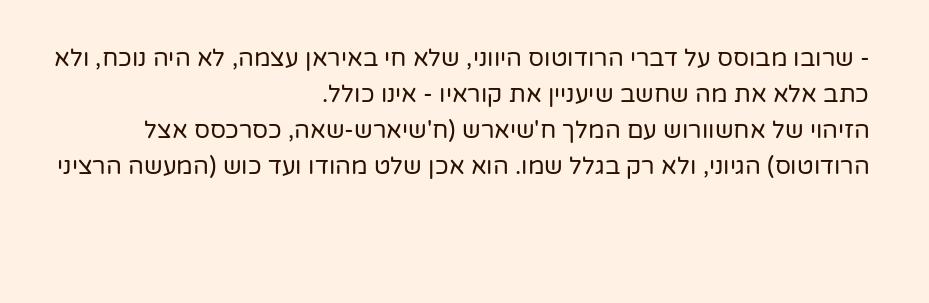- שרובו מבוסס על דברי הרודוטוס היווני, שלא חי באיראן עצמה, לא היה נוכח, ולא כתב אלא את מה שחשב שיעניין את קוראיו - אינו כולל.
הזיהוי של אחשוורוש עם המלך ח'שיארש (ח'שיארש-שאה, כסרכסס אצל הרודוטוס) הגיוני, ולא רק בגלל שמו. הוא אכן שלט מהודו ועד כוש (המעשה הרציני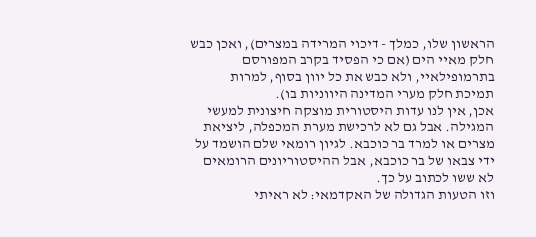הראשון שלו, כמלך - דיכוי המרידה במצרים), ואכן כבש חלק מאיי הים (אם כי הפסיד בקרב המפורסם בתרמופילאיי, ולא כבש את כל יוון בסוף, למרות תמיכת חלק מערי המדינה היווניות בו).
אכן, אין לנו עדות היסטורית מוצקה חיצונית למעשי המגילה. אבל גם לא לרכישת מערת המכפלה, ליציאת מצרים או למרד בר כוכבא. לגיון רומאי שלם הושמד על ידי צבאו של בר כוכבא, אבל ההיסטוריונים הרומאים לא ששו לכתוב על כך.
וזו הטעות הגדולה של האקדמאי: לא ראיתי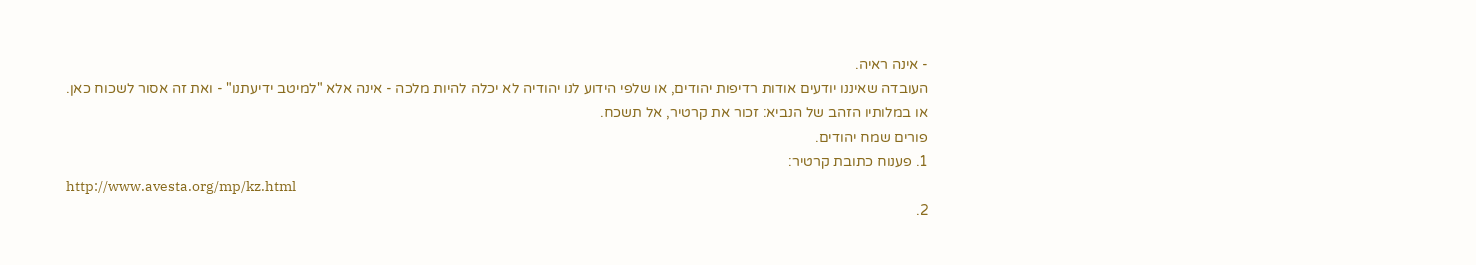- אינה ראיה.
העובדה שאיננו יודעים אודות רדיפות יהודים, או שלפי הידוע לנו יהודיה לא יכלה להיות מלכה - אינה אלא "למיטב ידיעתנו" - ואת זה אסור לשכוח כאן.
או במלותיו הזהב של הנביא: זכור את קרטיר, אל תשכח.
פורים שמח יהודים.
1. פענוח כתובת קרטיר:
http://www.avesta.org/mp/kz.html
2.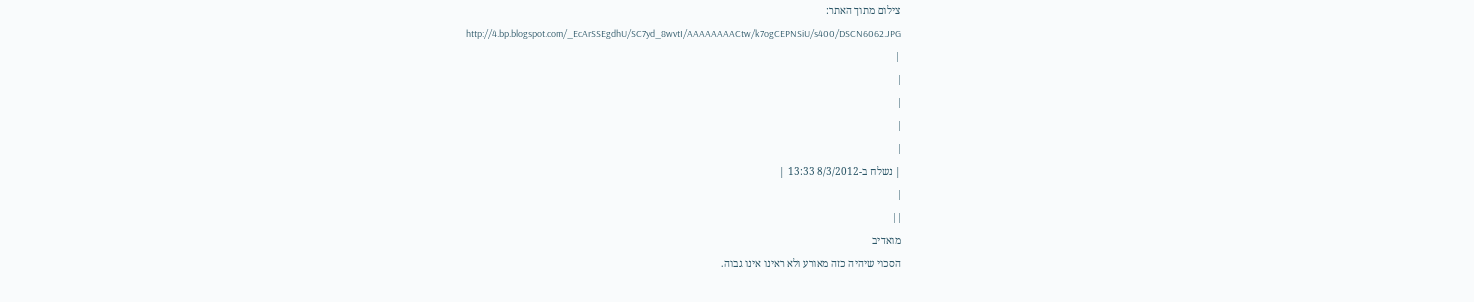צילום מתוך האתר:
http://4.bp.blogspot.com/_EcArSSEgdhU/SC7yd_8wvtI/AAAAAAAACtw/k7ogCEPNSiU/s400/DSCN6062.JPG
 |
|
|
|
|
| נשלח ב-8/3/2012 13:33 |
|
| |
מואדיב
הסכוי שיהיה כזה מאורע ולא ראינו אינו גבוה.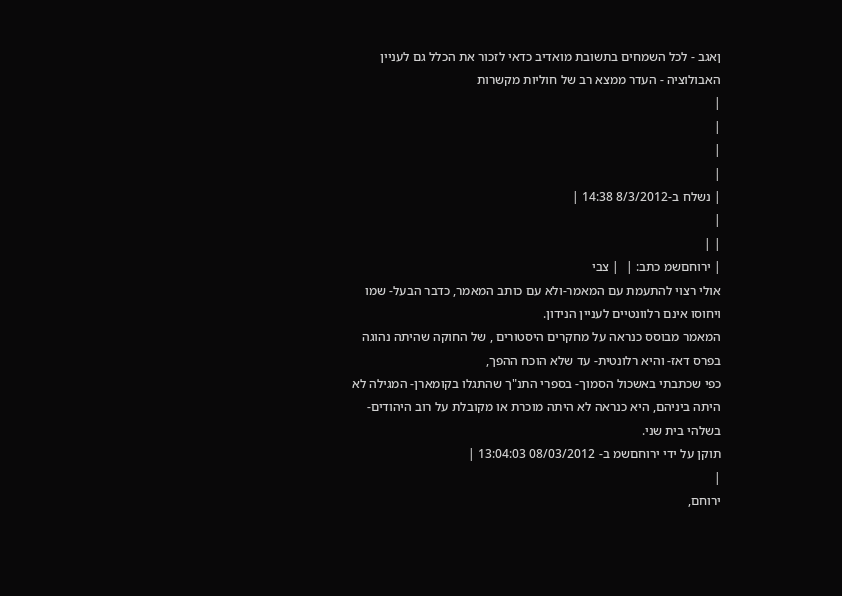ןאגב - לכל השמחים בתשובת מואדיב כדאי לזכור את הכלל גם לעניין האבולוציה - העדר ממצא רב של חוליות מקשרות
|
|
|
|
| נשלח ב-8/3/2012 14:38 |
|
| |
| ירוחםשמ כתב: |  | צבי
אולי רצוי להתעמת עם המאמר-ולא עם כותב המאמר, כדבר הבעל- שמו ויחוסו אינם רלוונטיים לעניין הנידון.
המאמר מבוסס כנראה על מחקרים היסטורים , של החוקה שהיתה נהוגה בפרס דאז- והיא רלונטית- עד שלא הוכח ההפך,
כפי שכתבתי באשכול הסמוך- בספרי התנ"ך שהתגלו בקומארן- המגילה לא היתה ביניהם, היא כנראה לא היתה מוכרת או מקובלת על רוב היהודים- בשלהי בית שני.
תוקן על ידי ירוחםשמ ב- 08/03/2012 13:04:03 |
|
ירוחם,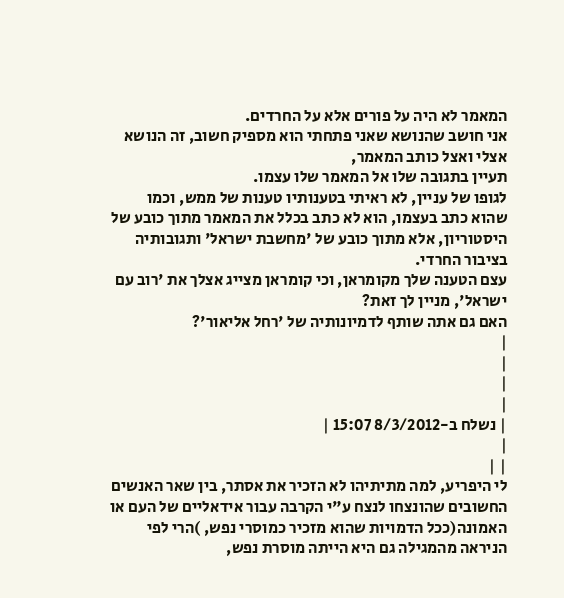המאמר לא היה על פורים אלא על החרדים.
אני חושב שהנושא שאני פתחתי הוא מספיק חשוב, זה הנושא אצלי ואצל כותב המאמר,
תעיין בתגובה שלו אל המאמר שלו עצמו.
לגופו של עניין, לא ראיתי בטענותיו טענות של ממש, וכמו שהוא כתב בעצמו, הוא לא כתב בכלל את המאמר מתוך כובע של היסטוריון, אלא מתוך כובע של 'מחשבת ישראל' ותגובותיה בציבור החרדי.
עצם הטענה שלך מקומראן, וכי קומראן מצייג אצלך את 'רוב עם ישראל', מניין לך זאת?
האם גם אתה שותף לדמיונותיה של 'רחל אליאור'?
|
|
|
|
| נשלח ב-8/3/2012 15:07 |
|
| |
לי היפריע, למה מתיתיהו לא הזכיר את אסתר, בין שאר האנשים החשובים שהונצחו לנצח ע"י הקרבה עבור אידאליים של העם או האמונה(ככל הדמויות שהוא מזכיר כמוסרי נפש, )הרי לפי הניראה מהמגילה גם היא הייתה מוסרת נפש,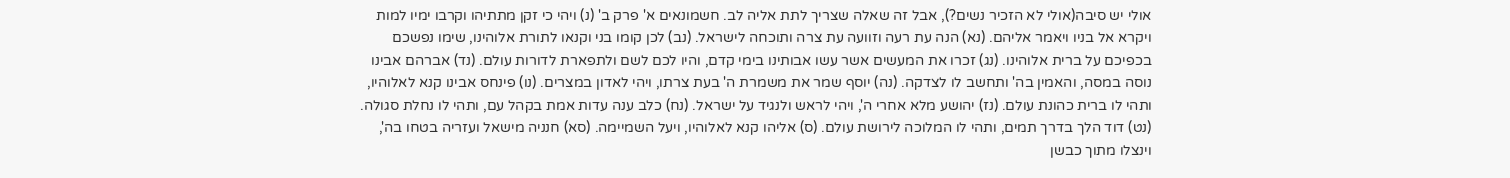אולי יש סיבה(אולי לא הזכיר נשים?), אבל זה שאלה שצריך לתת אליה לב. חשמונאים א' פרק ב' (נ) ויהי כי זקן מתתיהו וקרבו ימיו למות ויקרא אל בניו ויאמר אליהם. (נא) הנה עת רעה וזוועה עת צרה ותוכחה לישראל. (נב) לכן קומו בני וקנאו לתורת אלוהינו, שימו נפשכם בכפיכם על ברית אלוהינו. (נג) זכרו את המעשים אשר עשו אבותינו בימי קדם, והיו לכם לשם ולתפארת לדורות עולם. (נד) אברהם אבינו נוסה במסה, והאמין בה' ותחשב לו לצדקה. (נה) יוסף שמר את משמרת ה' בעת צרתו, ויהי לאדון במצרים. (נו) פינחס אבינו קנא לאלוהיו, ותהי לו ברית כהונת עולם. (נז) יהושע מלא אחרי ה', ויהי לראש ולנגיד על ישראל. (נח) כלב ענה עדות אמת בקהל עם, ותהי לו נחלת סגולה. (נט) דוד הלך בדרך תמים, ותהי לו המלוכה לירושת עולם. (ס) אליהו קנא לאלוהיו, ויעל השמיימה. (סא) חנניה מישאל ועזריה בטחו בה', וינצלו מתוך כבשן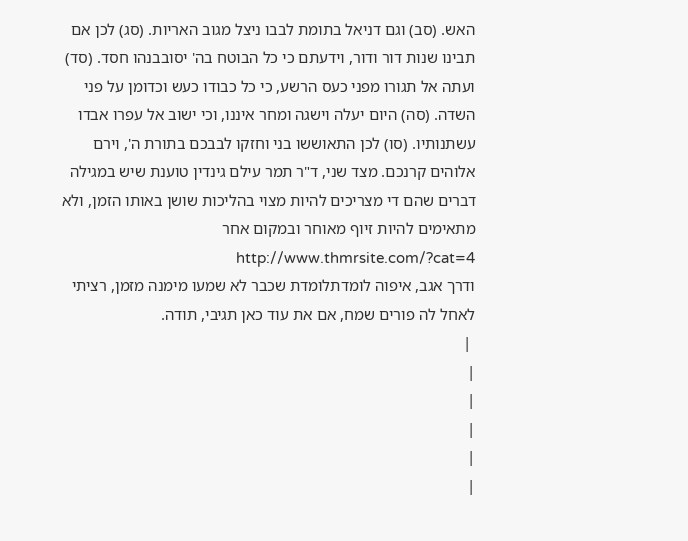האש. (סב) וגם דניאל בתומת לבבו ניצל מגוב האריות. (סג) לכן אם תבינו שנות דור ודור, וידעתם כי כל הבוטח בה' יסובבנהו חסד. (סד) ועתה אל תגורו מפני כעס הרשע, כי כל כבודו כעש וכדומן על פני השדה. (סה) היום יעלה וישגה ומחר איננו, וכי ישוב אל עפרו אבדו עשתנותיו. (סו) לכן התאוששו בני וחזקו לבבכם בתורת ה', וירם אלוהים קרנכם. מצד שני, ד"ר תמר עילם גינדין טוענת שיש במגילה דברים שהם די מצריכים להיות מצוי בהליכות שושן באותו הזמן, ולא מתאימים להיות זיוף מאוחר ובמקום אחר http://www.thmrsite.com/?cat=4
ודרך אגב, איפוה לומדתלומדת שכבר לא שמעו מימנה מזמן, רציתי לאחל לה פורים שמח, אם את עוד כאן תגיבי, תודה.
 |
|
|
|
|
|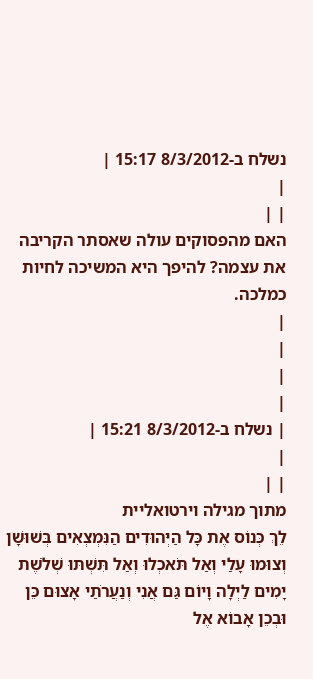נשלח ב-8/3/2012 15:17 |
|
| |
האם מהפסוקים עולה שאסתר הקריבה את עצמה? להיפך היא המשיכה לחיות כמלכה.
|
|
|
|
| נשלח ב-8/3/2012 15:21 |
|
| |
מתוך מגילה וירטואליית
לֵךְ כְּנוֹס אֶת כָּל הַיְּהוּדִים הַנִּמְצְאִים בְּשׁוּשָׁן וְצוּמוּ עָלַי וְאַל תֹּאכְלוּ וְאַל תִּשְׁתּוּ שְׁלֹשֶׁת יָמִים לַיְלָה וָיוֹם גַּם אֲנִי וְנַעֲרֹתַי אָצוּם כֵּן וּבְכֵן אָבוֹא אֶל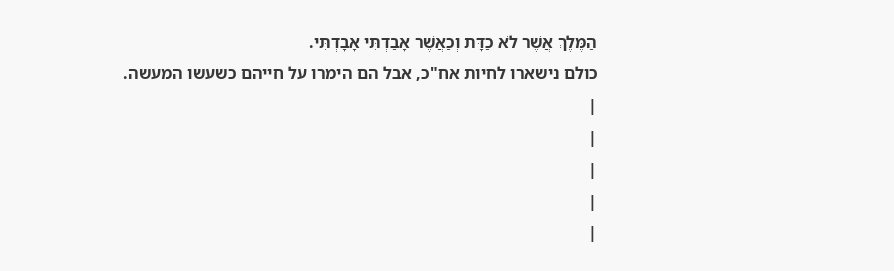הַמֶּלֶךְ אֲשֶׁר לֹא כַדָּת וְכַאֲשֶׁר אָבַדְתִּי אָבָדְתִּי.
כולם נישארו לחיות אח"כ, אבל הם הימרו על חייהם כשעשו המעשה.
|
|
|
|
|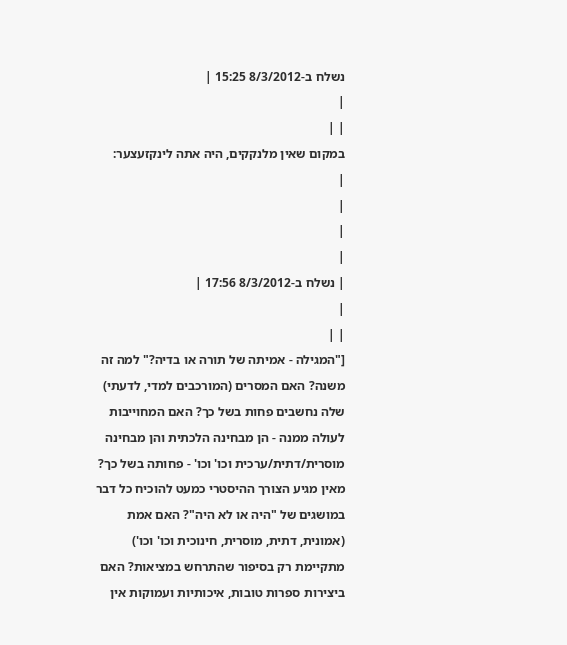נשלח ב-8/3/2012 15:25 |
|
| |
במקום שאין מלנקקים, היה אתה לינקזעצער:
|
|
|
|
| נשלח ב-8/3/2012 17:56 |
|
| |
["המגילה - אמיתה של תורה או בדיה?" למה זה משנה? האם המסרים (המורכבים למדי, לדעתי) שלה נחשבים פחות בשל כך? האם המחוייבות לעולה ממנה - הן מבחינה הלכתית והן מבחינה מוסרית/דתית/ערכית וכו' וכו' - פחותה בשל כך? מאין מגיע הצורך ההיסטרי כמעט להוכיח כל דבר במושגים של "היה או לא היה"? האם אמת (אמונית, דתית, מוסרית, חינוכית וכו' וכו') מתקיימת רק בסיפור שהתרחש במציאות? האם ביצירות ספרות טובות, איכותיות ועמוקות אין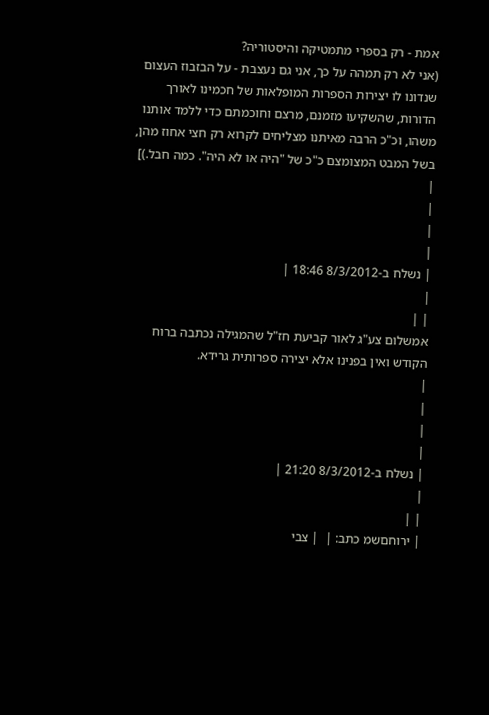אמת - רק בספרי מתמטיקה והיסטוריה?
(אני לא רק תמהה על כך, אני גם נעצבת - על הבזבוז העצום שנדונו לו יצירות הספרות המופלאות של חכמינו לאורך הדורות, שהשקיעו מזמנם, מרצם וחוכמתם כדי ללמד אותנו משהו, וכ"כ הרבה מאיתנו מצליחים לקרוא רק חצי אחוז מהן, בשל המבט המצומצם כ"כ של "היה או לא היה". כמה חבל.)]
|
|
|
|
| נשלח ב-8/3/2012 18:46 |
|
| |
אמשלום צע"ג לאור קביעת חז"ל שהמגילה נכתבה ברוח הקודש ואין בפנינו אלא יצירה ספרותית גרידא.
|
|
|
|
| נשלח ב-8/3/2012 21:20 |
|
| |
| ירוחםשמ כתב: |  | צבי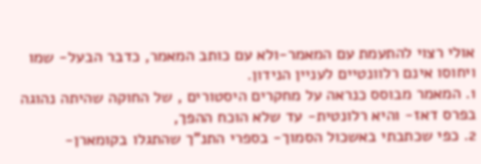אולי רצוי להתעמת עם המאמר-ולא עם כותב המאמר, כדבר הבעל- שמו ויחוסו אינם רלוונטיים לעניין הנידון.
1. המאמר מבוסס כנראה על מחקרים היסטורים , של החוקה שהיתה נהוגה בפרס דאז- והיא רלונטית- עד שלא הוכח ההפך,
2. כפי שכתבתי באשכול הסמוך- בספרי התנ"ך שהתגלו בקומארן-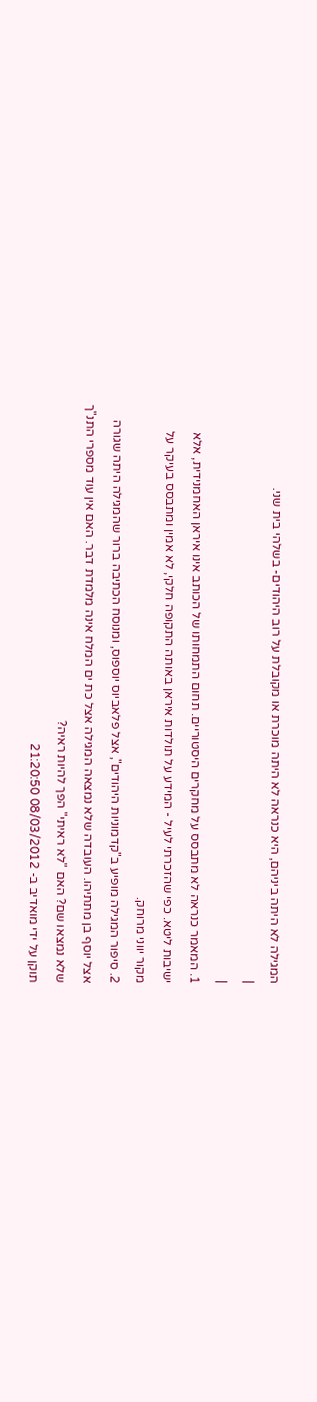המגילה לא היתה ביניהם, היא כנראה לא היתה מוכרת או מקובלת על רוב היהודים- בשלהי בית שני.
|
|
1. המאמר כנראה לא מתבסס על מחקרים היסטוריים. תחום התמחותו של הכותב אינו איראן האחמנידית, אלא ישיבות ליטא. כפי שהזכרתי לעיל - המידע על תולדות איראן באותה התקופה חלקי, לא אמין ומתבסס בעיקר על מקור יווני מרוחק.
2. סיפור המגילה מופיע ב"קדמוניות היהודים", אצל פלאביוס יוספוס, ומנוסח הכתיבה ברור שהמגילה היתה שגורה אצל יוסף בן מתתיהו. העובדה שלא נמצאה המגילה אצל כת ים המלח אינה מלמדת דבר. האם אין עוד מספרי התנ"ך שלא נמצאו שם? האם "לא ראיתי" הפך להיות ראיה?
תוקן על ידי מואדיב ב- 08/03/2012 21:20:50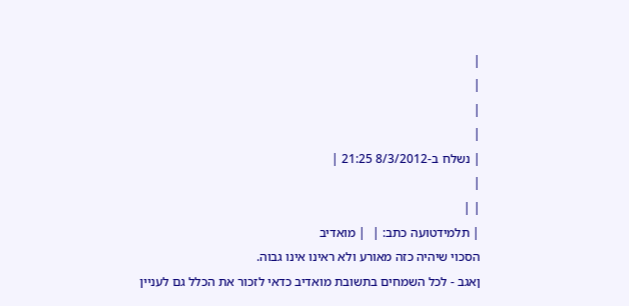|
|
|
|
| נשלח ב-8/3/2012 21:25 |
|
| |
| תלמידטועה כתב: |  | מואדיב
הסכוי שיהיה כזה מאורע ולא ראינו אינו גבוה.
ןאגב - לכל השמחים בתשובת מואדיב כדאי לזכור את הכלל גם לעניין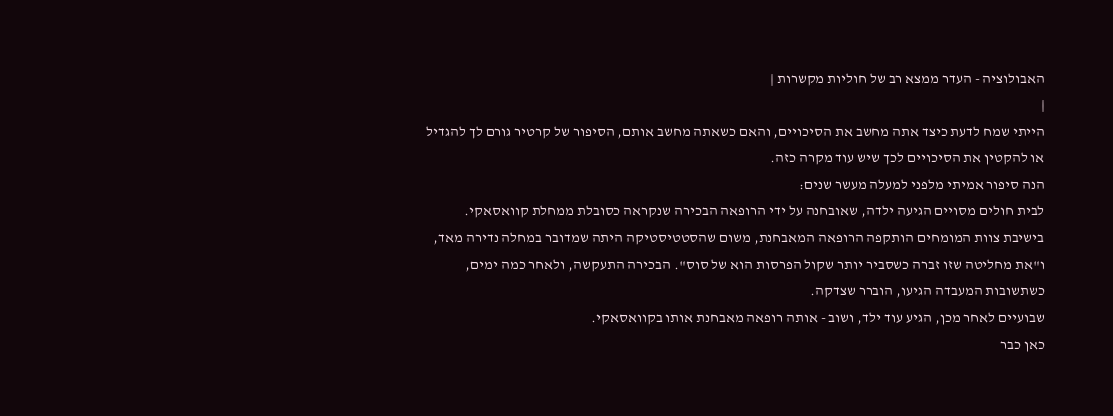האבולוציה - העדר ממצא רב של חוליות מקשרות |
|
הייתי שמח לדעת כיצד אתה מחשב את הסיכויים, והאם כשאתה מחשב אותם, הסיפור של קרטיר גורם לך להגדיל או להקטין את הסיכויים לכך שיש עוד מקרה כזה.
הנה סיפור אמיתי מלפני למעלה מעשר שנים:
לבית חולים מסויים הגיעה ילדה, שאובחנה על ידי הרופאה הבכירה שנקראה כסובלת ממחלת קוואסאקי. בישיבת צוות המומחים הותקפה הרופאה המאבחנת, משום שהסטטיסטיקה היתה שמדובר במחלה נדירה מאד, ו"את מחליטה שזו זברה כשסביר יותר שקול הפרסות הוא של סוס". הבכירה התעקשה, ולאחר כמה ימים, כשתשובות המעבדה הגיעו, הוברר שצדקה.
שבועיים לאחר מכן, הגיע עוד ילד, ושוב - אותה רופאה מאבחנת אותו בקוואסאקי.
כאן כבר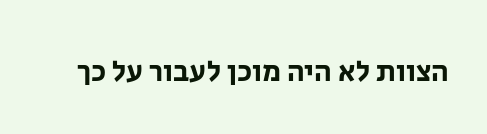הצוות לא היה מוכן לעבור על כך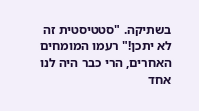בשתיקה. "סטטיסטית זה לא יתכן!" רעמו המומחים האחרים, הרי כבר היה לנו אחד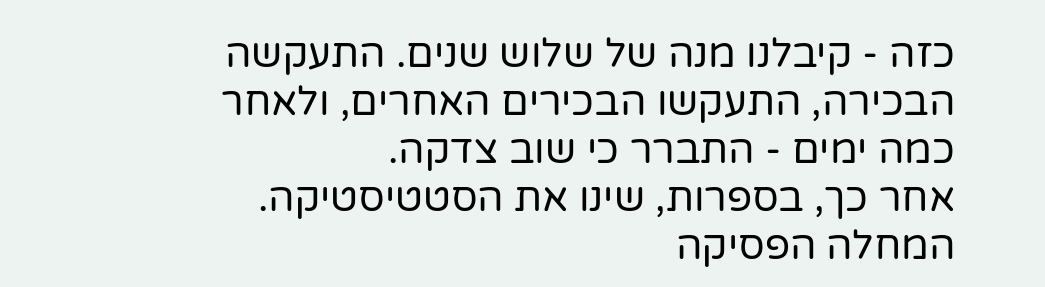כזה - קיבלנו מנה של שלוש שנים. התעקשה הבכירה, התעקשו הבכירים האחרים, ולאחר כמה ימים - התברר כי שוב צדקה.
אחר כך, בספרות, שינו את הסטטיסטיקה. המחלה הפסיקה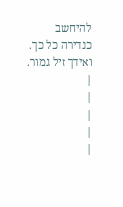להיחשב כנדירה כל כך.
ואידך זיל גמור.
|
|
|
|
|